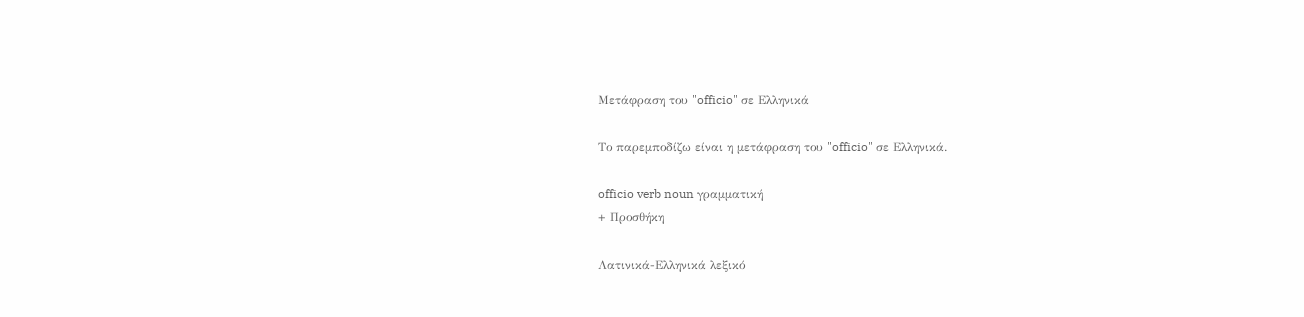Μετάφραση του "officio" σε Ελληνικά

Το παρεμποδίζω είναι η μετάφραση του "officio" σε Ελληνικά.

officio verb noun γραμματική
+ Προσθήκη

Λατινικά-Ελληνικά λεξικό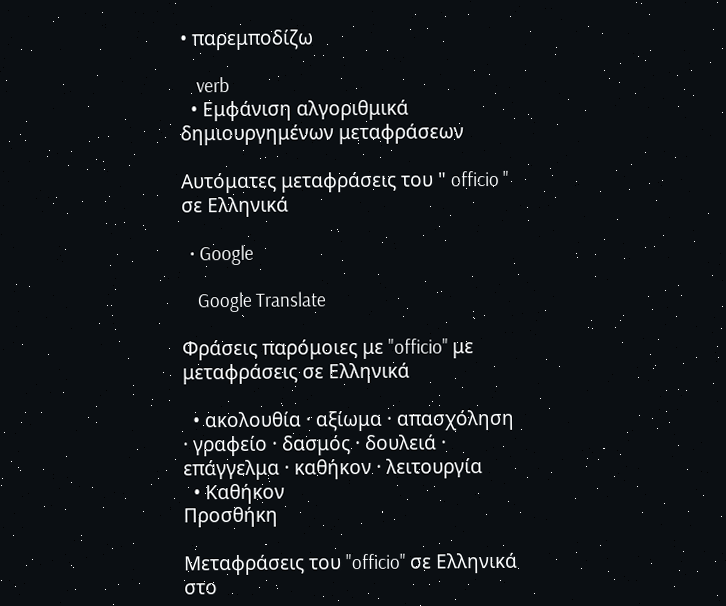• παρεμποδίζω

    verb
  • Εμφάνιση αλγοριθμικά δημιουργημένων μεταφράσεων

Αυτόματες μεταφράσεις του " officio " σε Ελληνικά

  • Google

    Google Translate

Φράσεις παρόμοιες με "officio" με μεταφράσεις σε Ελληνικά

  • ακολουθία · αξίωμα · απασχόληση · γραφείο · δασμός · δουλειά · επάγγελμα · καθήκον · λειτουργία
  • Καθήκον
Προσθήκη

Μεταφράσεις του "officio" σε Ελληνικά στο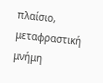πλαίσιο, μεταφραστική μνήμη